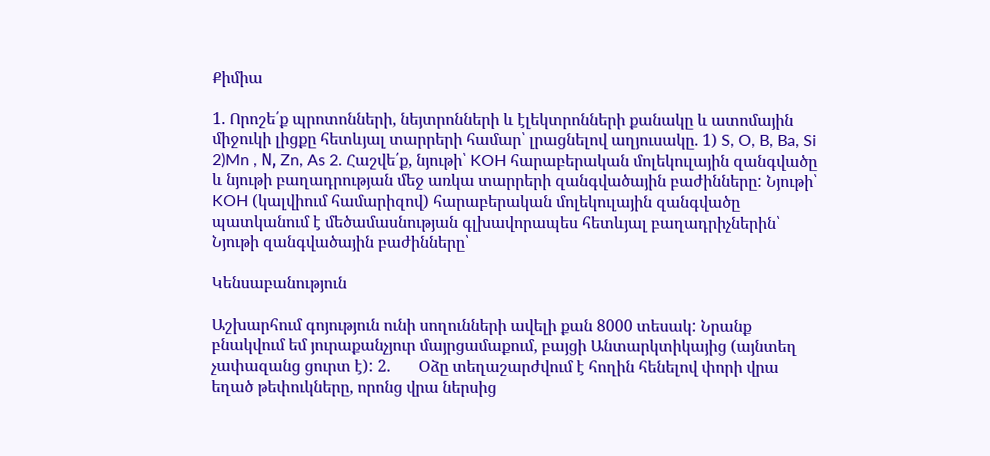Քիմիա

1. Որոշե՛ք պրոտոնների, նեյտրոնների և էլեկտրոնների քանակը և ատոմային միջուկի լիցքը հետևյալ տարրերի համար՝ լրացնելով աղյուսակը. 1) S, O, B, Ba, Si 2)Mn , Ν, Zn, As 2. Հաշվե՛ք, նյութի՝ KOH հարաբերական մոլեկուլային զանգվածը և նյութի բաղադրության մեջ առկա տարրերի զանգվածային բաժինները: Նյութի՝ KOH (կալվիում համարիզով) հարաբերական մոլեկուլային զանգվածը պատկանում է մեծամասնության գլխավորապես հետևյալ բաղադրիչներին՝ Նյութի զանգվածային բաժինները՝

Կենսաբանություն

Աշխարհում գոյություն ունի սողունների ավելի քան 8000 տեսակ: Նրանք բնակվում եմ յուրաքանչյուր մայրցամաքում, բայցի Անտարկտիկայից (այնտեղ չափազանց ցուրտ է): 2.       Օձը տեղաշարժվում է հողին հենելով փորի վրա եղած թեփուկները, որոնց վրա ներսից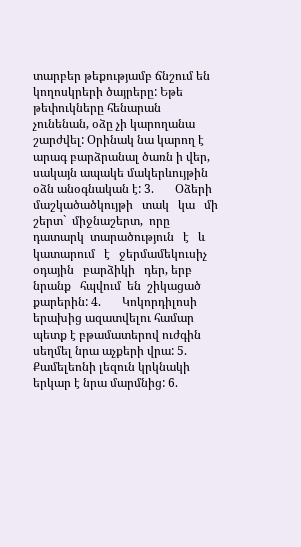տարբեր թեքությամբ ճնշում են կողոսկրերի ծայրերը: Եթե թեփուկները հենարան չունենան, օձը չի կարողանա շարժվել: Օրինակ նա կարող է արագ բարձրանալ ծառն ի վեր, սակայն ապակե մակերևույթին օձն անօգնական է: 3.       Օձերի   մաշկածածկույթի   տակ   կա   մի   շերտ`  միջնաշերտ,  որը   դատարկ  տարածություն   է   և   կատարում   է   ջերմամեկուսիչ   օդային   բարձիկի   դեր, երբ  նրանք   հպվում  են  շիկացած  քարերին: 4.       Կոկորդիլոսի երախից ազատվելու համար պետք է բթամատերով ուժգին սեղմել նրա աչքերի վրա: 5.       Քամելեոնի լեզուն կրկնակի երկար է նրա մարմնից: 6.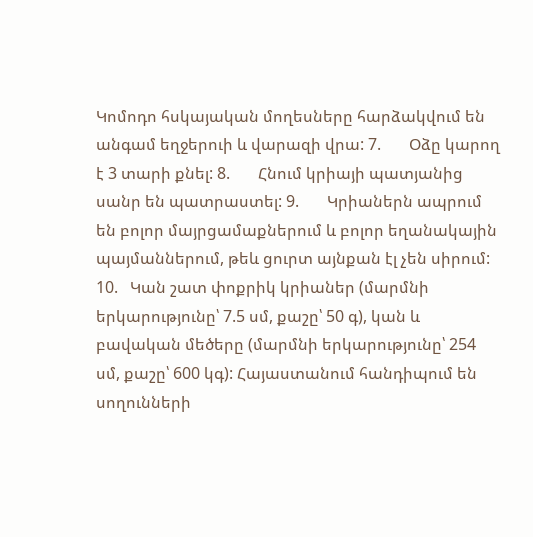Կոմոդո հսկայական մողեսները հարձակվում են անգամ եղջերուի և վարազի վրա: 7.       Օձը կարող է 3 տարի քնել: 8.       Հնում կրիայի պատյանից սանր են պատրաստել: 9.       Կրիաներն ապրում են բոլոր մայրցամաքներում և բոլոր եղանակային պայմաններում, թեև ցուրտ այնքան էլ չեն սիրում: 10.   Կան շատ փոքրիկ կրիաներ (մարմնի երկարությունը՝ 7.5 սմ, քաշը՝ 50 գ), կան և բավական մեծերը (մարմնի երկարությունը՝ 254 սմ, քաշը՝ 600 կգ): Հայաստանում հանդիպում են սողունների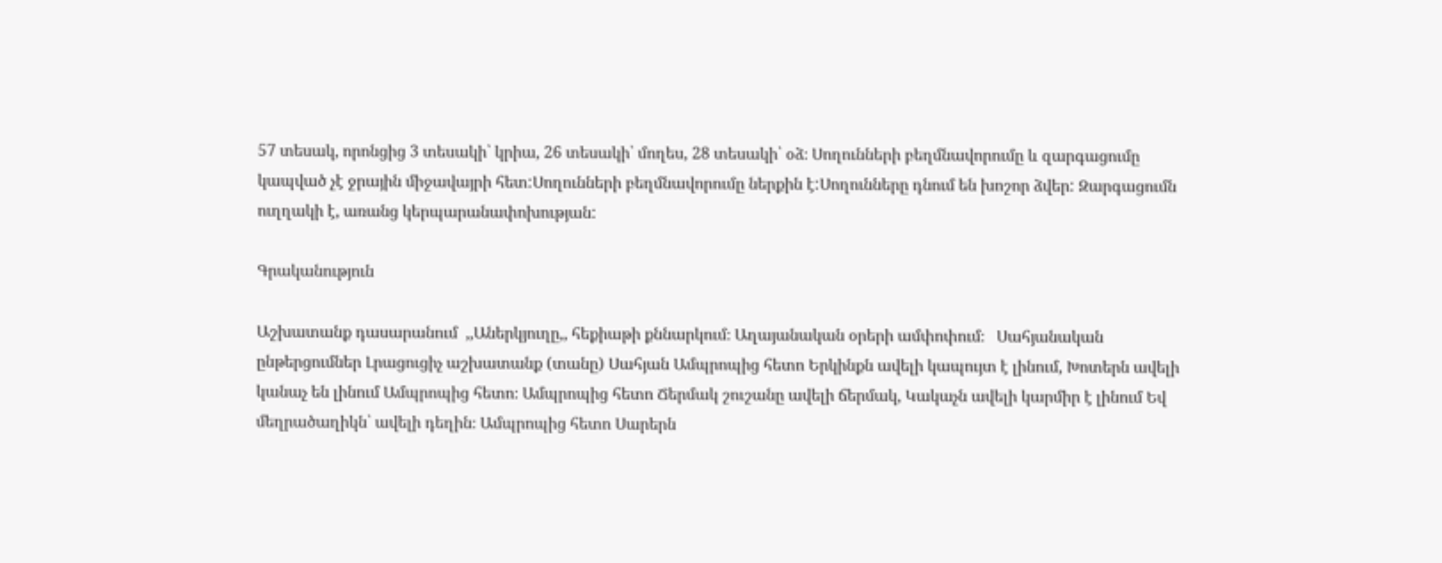57 տեսակ, որոնցից 3 տեսակի՝ կրիա, 26 տեսակի՝ մողես, 28 տեսակի՝ օձ։ Սողունների բեղմնավորումը և զարգացումը կապված չէ ջրային միջավայրի հետ:Սողունների բեղմնավորումը ներքին է:Սողունները դնում են խոշոր ձվեր: Զարգացումն ուղղակի է, առանց կերպարանափոխության:

Գրականություն

Աշխատանք դասարանում  ,,Աներկյուղը,, հեքիաթի քննարկում։ Աղայանական օրերի ամփոփում։   Սահյանական ընթերցումներ Լրացուցիչ աշխատանք (տանը) Սահյան Ամպրոպից հետո Երկինքն ավելի կապույտ է լինում, Խոտերն ավելի կանաչ են լինում Ամպրոպից հետո։ Ամպրոպից հետո Ճերմակ շուշանը ավելի ճերմակ, Կակաչն ավելի կարմիր է լինում Եվ մեղրածաղիկն՝ ավելի դեղին։ Ամպրոպից հետո Սարերն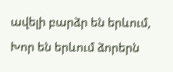ավելի բարձր են երևում, Խոր են երևում ձորերն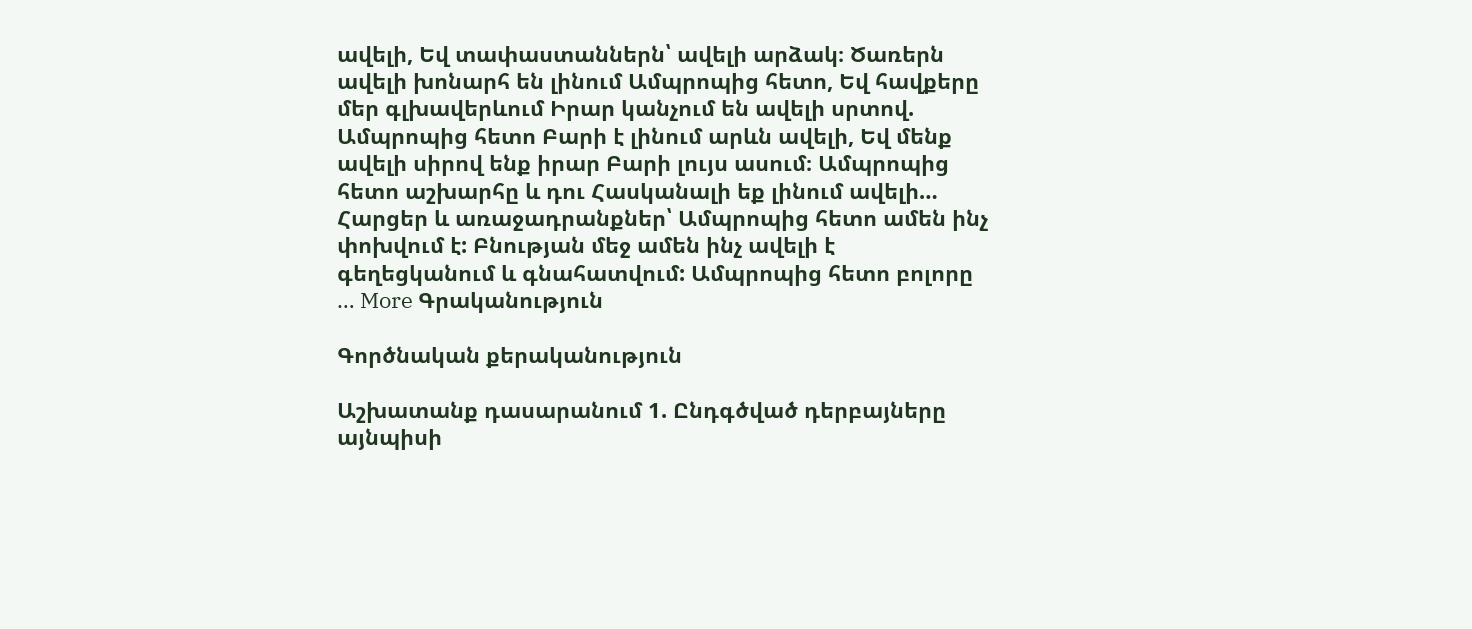ավելի, Եվ տափաստաններն՝ ավելի արձակ։ Ծառերն ավելի խոնարհ են լինում Ամպրոպից հետո, Եվ հավքերը մեր գլխավերևում Իրար կանչում են ավելի սրտով. Ամպրոպից հետո Բարի է լինում արևն ավելի, Եվ մենք ավելի սիրով ենք իրար Բարի լույս ասում։ Ամպրոպից հետո աշխարհը և դու Հասկանալի եք լինում ավելի… Հարցեր և առաջադրանքներ՝ Ամպրոպից հետո ամեն ինչ փոխվում է: Բնության մեջ ամեն ինչ ավելի է գեղեցկանում և գնահատվում: Ամպրոպից հետո բոլորը … More Գրականություն

Գործնական քերականություն

Աշխատանք դասարանում 1. Ընդգծված դերբայները այնպիսի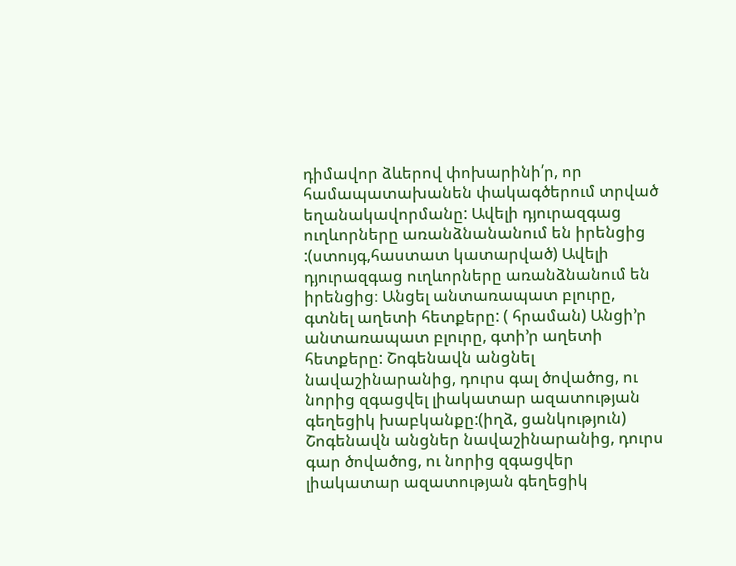դիմավոր ձևերով փոխարինի՛ր, որ համապատախանեն փակագծերում տրված եղանակավորմանը: Ավելի դյուրազգաց ուղևորները առանձնանանում են իրենցից :(ստույգ,հաստատ կատարված) Ավելի դյուրազգաց ուղևորները առանձնանում են  իրենցից։ Անցել անտառապատ բլուրը, գտնել աղետի հետքերը: ( հրաման) Անցի’ր անտառապատ բլուրը, գտի’ր աղետի հետքերը: Շոգենավն անցնել նավաշինարանից, դուրս գալ ծովածոց, ու նորից զգացվել լիակատար ազատության գեղեցիկ խաբկանքը:(իղձ, ցանկություն) Շոգենավն անցներ նավաշինարանից, դուրս գար ծովածոց, ու նորից զգացվեր լիակատար ազատության գեղեցիկ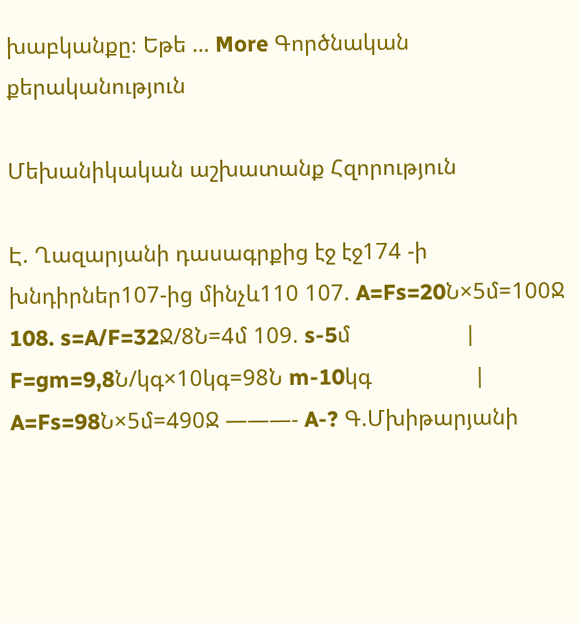խաբկանքը։ Եթե … More Գործնական քերականություն

Մեխանիկական աշխատանք Հզորություն

Է. Ղազարյանի դասագրքից էջ էջ174 -ի խնդիրներ107-ից մինչև110 107. A=Fs=20Ն×5մ=100Ջ 108. s=A/F=32Ջ/8Ն=4մ 109. s-5մ                   | F=gm=9,8Ն/կգ×10կգ=98Ն m-10կգ                 | A=Fs=98Ն×5մ=490Ջ ———- A-? Գ.Մխիթարյանի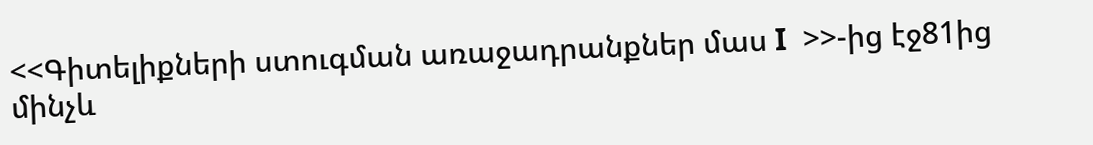<<Գիտելիքների ստուգման առաջադրանքներ մաս I  >>-ից էջ81ից մինչև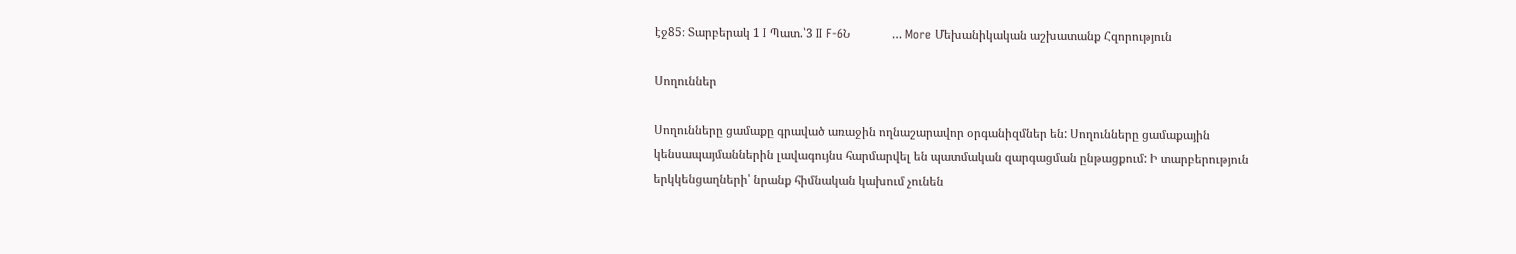էջ85։ Տարբերակ 1 I Պատ.՝3 II F-6Ն              … More Մեխանիկական աշխատանք Հզորություն

Սողուններ

Սողունները ցամաքը գրաված առաջին ողնաշարավոր օրգանիզմներ են: Սողունները ցամաքային կենսապայմաններին լավագույնս հարմարվել են պատմական զարգացման ընթացքում: Ի տարբերություն երկկենցաղների՝ նրանք հիմնական կախում չունեն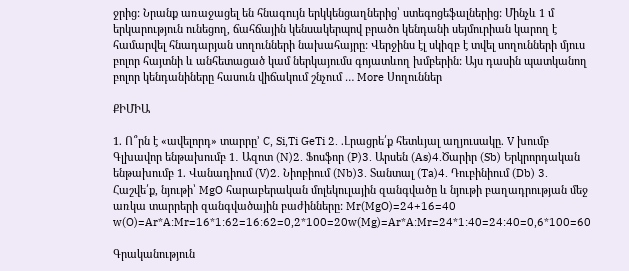ջրից: Նրանք առաջացել են հնագույն երկկենցաղներից՝ ստեգոցեֆալներից: Մինչև 1 մ երկարություն ունեցող, ճահճային կենսակերպով բրածո կենդանի սեյմուրիան կարող է համարվել հնադարյան սողունների նախահայրը: Վերջինս էլ սկիզբ է տվել սողունների մյուս բոլոր հայտնի և անհետացած կամ ներկայումս գոյատևող խմբերին: Այս դասին պատկանող բոլոր կենդանիները հասուն վիճակում շնչում … More Սողուններ

ՔԻՄԻԱ

1. Ո՞րն է «ավելորդ» տարրը’ C, Si,Ti GeTi 2. .Լրացրե՛ք հետևյալ աղյուսակը. V խումբ Գլխավոր ենթախումբ 1․ Ազոտ (N)2. Ֆոսֆոր (P)3. Արսեն (As)4.Ծարիր (Sb) Երկրորդական ենթախումբ 1. Վանադիում (V)2. Նիոբիում (Nb)3. Տանտալ (Ta)4. Դուբինիում (Db) 3. Հաշվե՛ք, նյութի՝ MgO հարաբերական մոլեկուլային զանգվածը և նյութի բաղադրության մեջ առկա տարրերի զանգվածային բաժինները: Mr(MgO)=24+16=40 w(O)=Ar*A:Mr=16*1:62=16:62=0,2*100=20w(Mg)=Ar*A:Mr=24*1:40=24:40=0,6*100=60

Գրականություն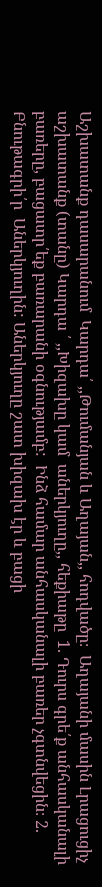Աշխատանք դասարանում  Կարդա՛ ,,Թումանյան և Աղայան,, հոդվածը։  Աղայանի մասին Լրացուցիչ աշխատանք (տանը) Կարդա ՛ ,,Խիզախը կամ  աներկյուղը,, հեքիաթը  1. Դուրս գրե՛ք անհասկանալի բառերը, բացատր՛եք բառարանի օգնությամբ:  Ինձ համար անհասկանալի բառեր չգտնվեցին։ 2. Բնութագրի՛ր  Աներկյուղին: Աներկյուղը շատ խիզախ էր և բացի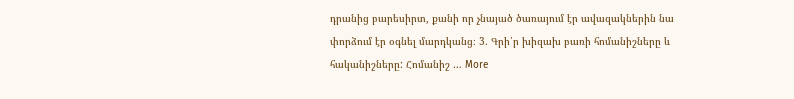դրանից բարեսիրտ, քանի որ չնայած ծառայում էր ավազակներին նա փորձում էր օգնել մարդկանց։ 3. Գրի՛ր խիզախ բառի հոմանիշները և հականիշները: Հոմանիշ … More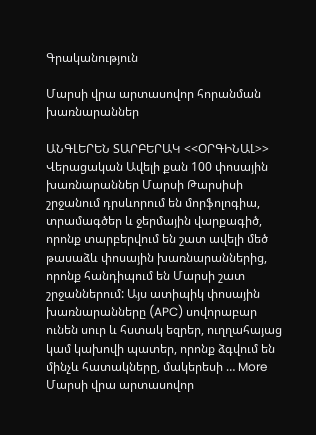Գրականություն

Մարսի վրա արտասովոր հորանման խառնարաններ

ԱՆԳԼԵՐԵՆ ՏԱՐԲԵՐԱԿ <<ՕՐԳԻՆԱԼ>> Վերացական Ավելի քան 100 փոսային խառնարաններ Մարսի Թարսիսի շրջանում դրսևորում են մորֆոլոգիա, տրամագծեր և ջերմային վարքագիծ, որոնք տարբերվում են շատ ավելի մեծ թասաձև փոսային խառնարաններից, որոնք հանդիպում են Մարսի շատ շրջաններում: Այս ատիպիկ փոսային խառնարանները (APC) սովորաբար ունեն սուր և հստակ եզրեր, ուղղահայաց կամ կախովի պատեր, որոնք ձգվում են մինչև հատակները, մակերեսի … More Մարսի վրա արտասովոր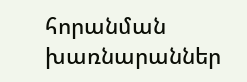հորանման խառնարաններ